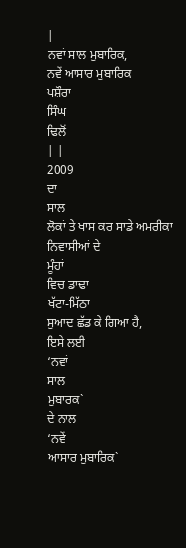|
ਨਵਾਂ ਸਾਲ ਮੁਬਾਰਿਕ,
ਨਵੇਂ ਆਸਾਰ ਮੁਬਾਰਿਕ
ਪਸ਼ੌਰਾ
ਸਿੰਘ
ਢਿਲੋਂ
| |
2009
ਦਾ
ਸਾਲ
ਲੋਕਾਂ ਤੇ ਖਾਸ ਕਰ ਸਾਡੇ ਅਮਰੀਕਾ ਨਿਵਾਸੀਆਂ ਦੇ
ਮੂੰਹਾਂ
ਵਿਚ ਡਾਢਾ
ਖੱਟਾ-ਮਿੱਠਾ
ਸੁਆਦ ਛੱਡ ਕੇ ਗਿਆ ਹੈ,
ਇਸੇ ਲਈ
‘ਨਵਾਂ
ਸਾਲ
ਮੁਬਾਰਕ`
ਦੇ ਨਾਲ
‘ਨਵੇਂ
ਆਸਾਰ ਮੁਬਾਰਿਕ`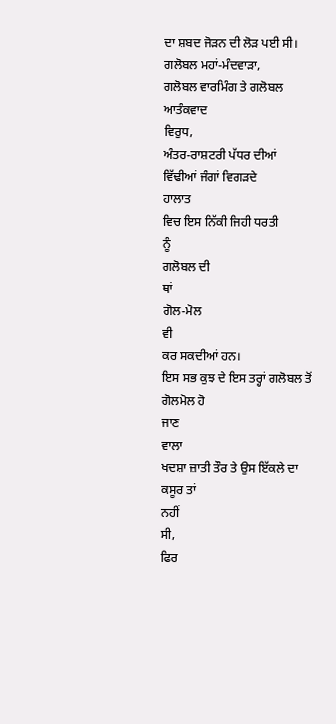ਦਾ ਸ਼ਬਦ ਜੋੜਨ ਦੀ ਲੋੜ ਪਈ ਸੀ।
ਗਲੋਬਲ ਮਹਾਂ-ਮੰਦਵਾੜਾ,
ਗਲੋਬਲ ਵਾਰਮਿੰਗ ਤੇ ਗਲੋਬਲ ਆਤੰਕਵਾਦ
ਵਿਰੁਧ,
ਅੰਤਰ-ਰਾਸ਼ਟਰੀ ਪੱਧਰ ਦੀਆਂ
ਵਿੱਢੀਆਂ ਜੰਗਾਂ ਵਿਗੜਦੇ
ਹਾਲਾਤ
ਵਿਚ ਇਸ ਨਿੱਕੀ ਜਿਹੀ ਧਰਤੀ
ਨੂੰ
ਗਲੋਬਲ ਦੀ
ਥਾਂ
ਗੋਲ-ਮੋਲ
ਵੀ
ਕਰ ਸਕਦੀਆਂ ਹਨ।
ਇਸ ਸਭ ਕੁਝ ਦੇ ਇਸ ਤਰ੍ਹਾਂ ਗਲੋਬਲ ਤੋਂ ਗੋਲਮੋਲ ਹੋ
ਜਾਣ
ਵਾਲਾ
ਖਦਸ਼ਾ ਜ਼ਾਤੀ ਤੌਰ ਤੇ ਉਸ ਇੱਕਲੇ ਦਾ ਕਸੂਰ ਤਾਂ
ਨਹੀਂ
ਸੀ,
ਫਿਰ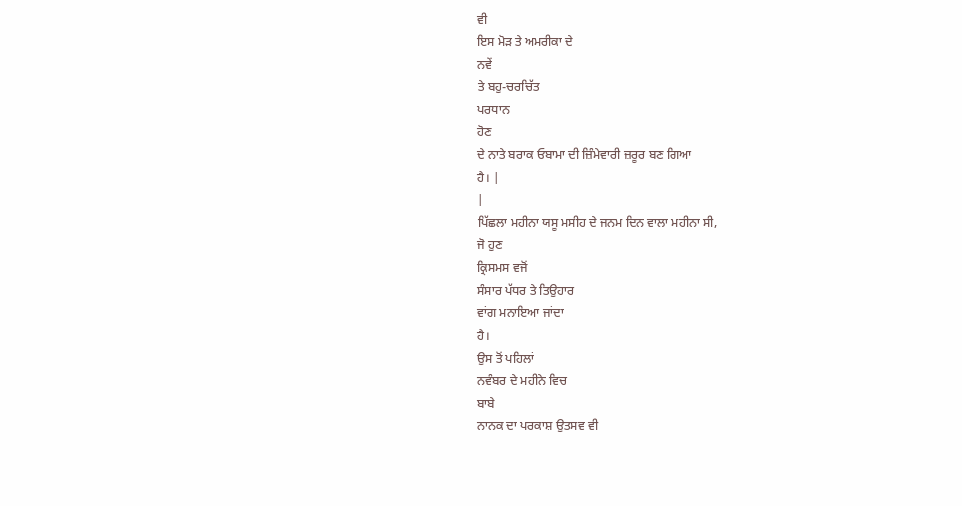ਵੀ
ਇਸ ਮੋੜ ਤੇ ਅਮਰੀਕਾ ਦੇ
ਨਵੇਂ
ਤੇ ਬਹੁ-ਚਰਚਿੱਤ
ਪਰਧਾਨ
ਹੋਣ
ਦੇ ਨਾਤੇ ਬਰਾਕ ਓਬਾਮਾ ਦੀ ਜ਼ਿੰਮੇਵਾਰੀ ਜ਼ਰੂਰ ਬਣ ਗਿਆ
ਹੈ। |
|
ਪਿੱਛਲਾ ਮਹੀਨਾ ਯਸੂ ਮਸੀਹ ਦੇ ਜਨਮ ਦਿਨ ਵਾਲਾ ਮਹੀਨਾ ਸੀ,
ਜੋ ਹੁਣ
ਕ੍ਰਿਸਮਸ ਵਜੋਂ
ਸੰਸਾਰ ਪੱਧਰ ਤੇ ਤਿਉਹਾਰ
ਵਾਂਗ ਮਨਾਇਆ ਜਾਂਦਾ
ਹੈ।
ਉਸ ਤੋਂ ਪਹਿਲਾਂ
ਨਵੰਬਰ ਦੇ ਮਹੀਨੇ ਵਿਚ
ਬਾਬੇ
ਨਾਨਕ ਦਾ ਪਰਕਾਸ਼ ਉਤਸਵ ਵੀ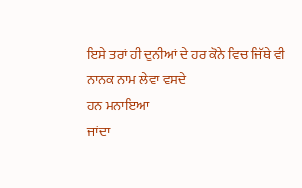ਇਸੇ ਤਰਾਂ ਹੀ ਦੁਨੀਆਂ ਦੇ ਹਰ ਕੋਨੇ ਵਿਚ ਜਿੱਥੇ ਵੀ
ਨਾਨਕ ਨਾਮ ਲੇਵਾ ਵਸਦੇ
ਹਨ ਮਨਾਇਆ
ਜਾਂਦਾ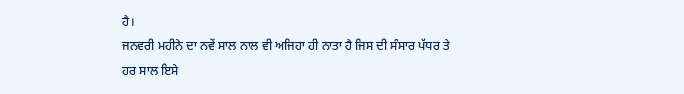ਹੈ।
ਜਨਵਰੀ ਮਹੀਨੇ ਦਾ ਨਵੇਂ ਸਾਲ ਨਾਲ ਵੀ ਅਜਿਹਾ ਹੀ ਨਾਤਾ ਹੈ ਜਿਸ ਦੀ ਸੰਸਾਰ ਪੱਧਰ ਤੇ
ਹਰ ਸਾਲ ਇਸੇ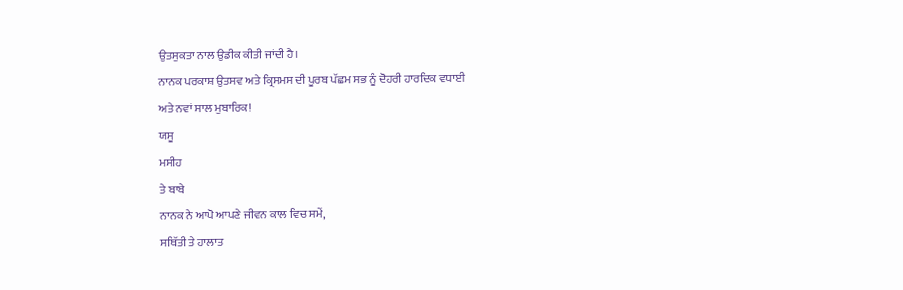ਉਤਸੁਕਤਾ ਨਾਲ ਉਡੀਕ ਕੀਤੀ ਜਾਂਦੀ ਹੈ।
ਨਾਨਕ ਪਰਕਾਸ਼ ਉਤਸਵ ਅਤੇ ਕ੍ਰਿਸਮਸ ਦੀ ਪੂਰਬ ਪੱਛਮ ਸਭ ਨੂੰ ਦੋਹਰੀ ਹਾਰਦਿਕ ਵਧਾਈ
ਅਤੇ ਨਵਾਂ ਸਾਲ ਮੁਬਾਰਿਕ!
ਯਸੂ
ਮਸੀਹ
ਤੇ ਬਾਬੇ
ਨਾਨਕ ਨੇ ਆਪੋ ਆਪਣੇ ਜੀਵਨ ਕਾਲ ਵਿਚ ਸਮੇਂ,
ਸਥਿੱਤੀ ਤੇ ਹਾਲਾਤ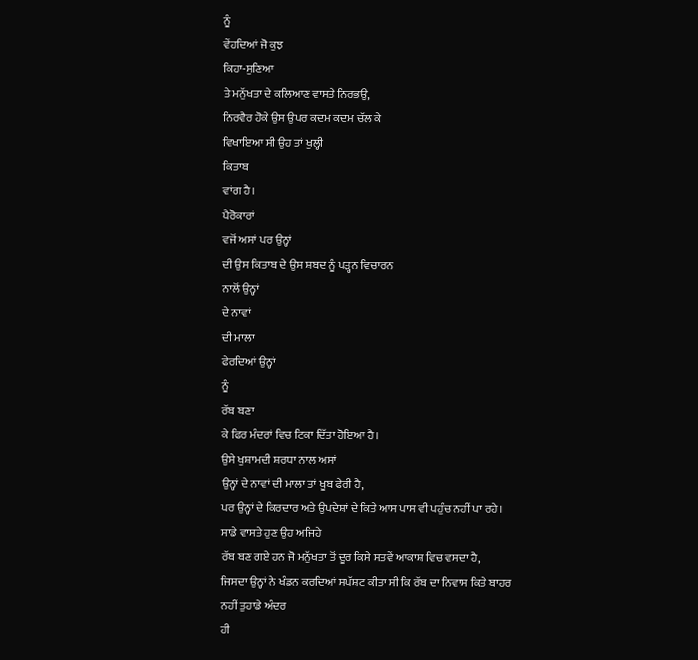ਨੂੰ
ਵੇਂਹਦਿਆਂ ਜੋ ਕੁਝ
ਕਿਹਾ-ਸੁਣਿਆ
ਤੇ ਮਨੁੱਖਤਾ ਦੇ ਕਲਿਆਣ ਵਾਸਤੇ ਨਿਰਭਉ,
ਨਿਰਵੈਰ ਹੋਕੇ ਉਸ ਉਪਰ ਕਦਮ ਕਦਮ ਚੱਲ ਕੇ
ਵਿਖਾਇਆ ਸੀ ਉਹ ਤਾਂ ਖੁਲ੍ਹੀ
ਕਿਤਾਬ
ਵਾਂਗ ਹੈ।
ਪੈਰੋਕਾਰਾਂ
ਵਜੋਂ ਅਸਾਂ ਪਰ ਉਨ੍ਹਾਂ
ਦੀ ਉਸ ਕਿਤਾਬ ਦੇ ਉਸ ਸ਼ਬਦ ਨੂੰ ਪੜ੍ਹਨ ਵਿਚਾਰਨ
ਨਾਲੋਂ ਉਨ੍ਹਾਂ
ਦੇ ਨਾਵਾਂ
ਦੀ ਮਾਲਾ
ਫੇਰਦਿਆਂ ਉਨ੍ਹਾਂ
ਨੂੰ
ਰੱਬ ਬਣਾ
ਕੇ ਫਿਰ ਮੰਦਰਾਂ ਵਿਚ ਟਿਕਾ ਦਿੱਤਾ ਹੋਇਆ ਹੈ।
ਉਸੇ ਖੁਸ਼ਾਮਦੀ ਸ਼ਰਧਾ ਨਾਲ ਅਸਾਂ
ਉਨ੍ਹਾਂ ਦੇ ਨਾਵਾਂ ਦੀ ਮਾਲਾ ਤਾਂ ਖੂਬ ਫੇਰੀ ਹੈ,
ਪਰ ਉਨ੍ਹਾਂ ਦੇ ਕਿਰਦਾਰ ਅਤੇ ਉਪਦੇਸ਼ਾਂ ਦੇ ਕਿਤੇ ਆਸ ਪਾਸ ਵੀ ਪਹੁੰਚ ਨਹੀਂ ਪਾ ਰਹੇ।
ਸਾਡੇ ਵਾਸਤੇ ਹੁਣ ਉਹ ਅਜਿਹੇ
ਰੱਬ ਬਣ ਗਏ ਹਨ ਜੋ ਮਨੁੱਖਤਾ ਤੋਂ ਦੂਰ ਕਿਸੇ ਸਤਵੇਂ ਆਕਾਸ਼ ਵਿਚ ਵਸਦਾ ਹੈ,
ਜਿਸਦਾ ਉਨ੍ਹਾਂ ਨੇ ਖੰਡਨ ਕਰਦਿਆਂ ਸਪੱਸ਼ਟ ਕੀਤਾ ਸੀ ਕਿ ਰੱਬ ਦਾ ਨਿਵਾਸ ਕਿਤੇ ਬਾਹਰ
ਨਹੀਂ ਤੁਹਾਡੇ ਅੰਦਰ
ਹੀ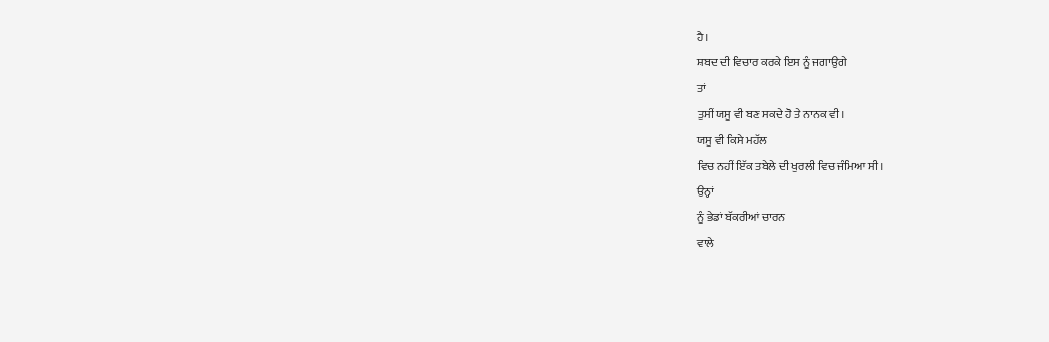ਹੈ।
ਸ਼ਬਦ ਦੀ ਵਿਚਾਰ ਕਰਕੇ ਇਸ ਨੂੰ ਜਗਾਉਗੇ
ਤਾਂ
ਤੁਸੀਂ ਯਸੂ ਵੀ ਬਣ ਸਕਦੇ ਹੋ ਤੇ ਨਾਨਕ ਵੀ।
ਯਸੂ ਵੀ ਕਿਸੇ ਮਹੱਲ
ਵਿਚ ਨਹੀਂ ਇੱਕ ਤਬੇਲੇ ਦੀ ਖੁਰਲੀ ਵਿਚ ਜੰਮਿਆ ਸੀ।
ਉਨ੍ਹਾਂ
ਨੂੰ ਭੇਡਾਂ ਬੱਕਰੀਆਂ ਚਾਰਨ
ਵਾਲੇ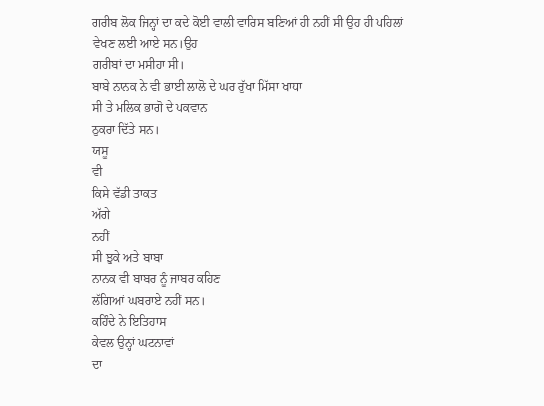ਗਰੀਬ ਲੋਕ ਜਿਨ੍ਹਾਂ ਦਾ ਕਦੇ ਕੋਈ ਵਾਲੀ ਵਾਰਿਸ ਬਣਿਆਂ ਹੀ ਨਹੀਂ ਸੀ ਉਹ ਹੀ ਪਹਿਲਾਂ
ਵੇਖਣ ਲਈ ਆਏ ਸਨ।ਉਹ
ਗਰੀਬਾਂ ਦਾ ਮਸੀਹਾ ਸੀ।
ਬਾਬੇ ਨਾਨਕ ਨੇ ਵੀ ਭਾਈ ਲਾਲੋ ਦੇ ਘਰ ਰੁੱਖਾ ਮਿੱਸਾ ਖਾਧਾ
ਸੀ ਤੇ ਮਲਿਕ ਭਾਗੋ ਦੇ ਪਕਵਾਨ
ਠੁਕਰਾ ਦਿੱਤੇ ਸਨ।
ਯਸੂ
ਵੀ
ਕਿਸੇ ਵੱਡੀ ਤਾਕਤ
ਅੱਗੇ
ਨਹੀਂ
ਸੀ ਝੁਕੇ ਅਤੇ ਬਾਬਾ
ਨਾਨਕ ਵੀ ਬਾਬਰ ਨੂੰ ਜਾਬਰ ਕਹਿਣ
ਲੱਗਿਆਂ ਘਬਰਾਏ ਨਹੀਂ ਸਨ।
ਕਹਿੰਦੇ ਨੇ ਇਤਿਹਾਸ
ਕੇਵਲ ਉਨ੍ਹਾਂ ਘਟਨਾਵਾਂ
ਦਾ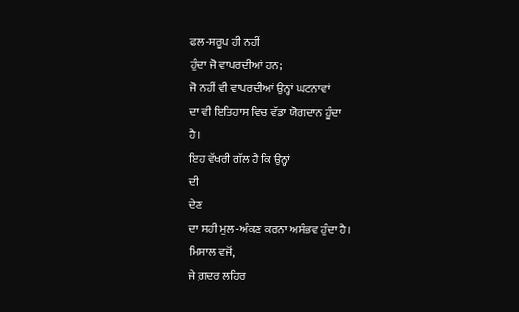ਫਲ-ਸਰੂਪ ਹੀ ਨਹੀਂ
ਹੁੰਦਾ ਜੋ ਵਾਪਰਦੀਆਂ ਹਨ;
ਜੋ ਨਹੀਂ ਵੀ ਵਾਪਰਦੀਆਂ ਉਨ੍ਹਾਂ ਘਟਨਾਵਾਂ
ਦਾ ਵੀ ਇਤਿਹਾਸ ਵਿਚ ਵੱਡਾ ਯੋਗਦਾਨ ਹੂੰਦਾ
ਹੈ।
ਇਹ ਵੱਖਰੀ ਗੱਲ ਹੈ ਕਿ ਉਨ੍ਹਾਂ
ਦੀ
ਦੇਣ
ਦਾ ਸਹੀ ਮੁਲ-ਅੰਕਣ ਕਰਨਾ ਅਸੰਭਵ ਹੁੰਦਾ ਹੈ।
ਮਿਸਾਲ ਵਜੋਂ,
ਜੇ ਗ਼ਦਰ ਲਹਿਰ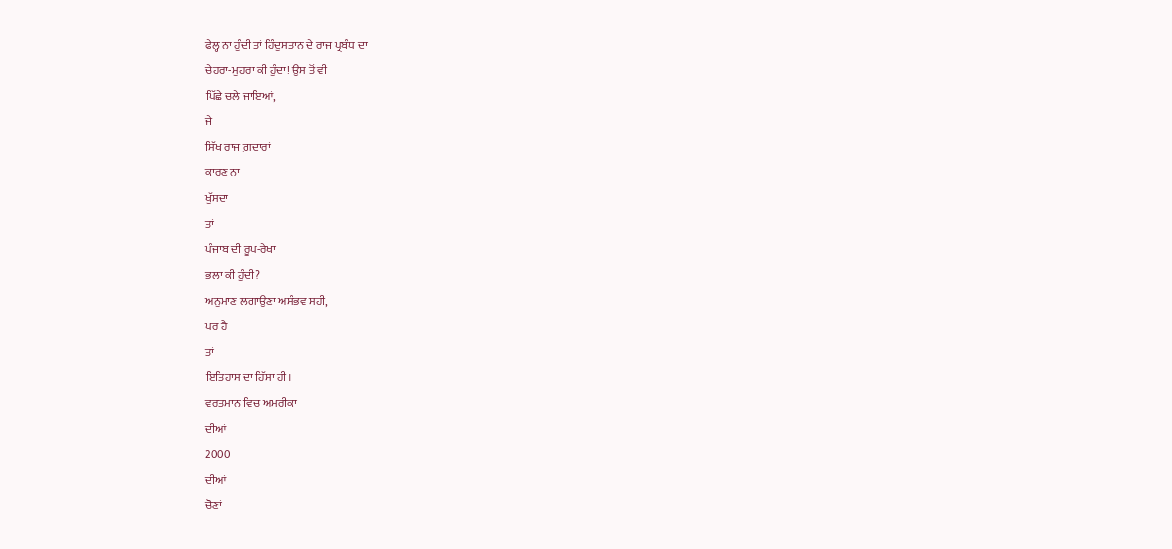ਫੇਲ੍ਹ ਨਾ ਹੁੰਦੀ ਤਾਂ ਹਿੰਦੁਸਤਾਨ ਦੇ ਰਾਜ ਪ੍ਰਬੰਧ ਦਾ
ਚੇਹਰਾ-ਮੁਹਰਾ ਕੀ ਹੁੰਦਾ! ਉਸ ਤੋਂ ਵੀ
ਪਿੱਛੇ ਚਲੇ ਜਾਇਆਂ,
ਜੇ
ਸਿੱਖ ਰਾਜ ਗ਼ਦਾਰਾਂ
ਕਾਰਣ ਨਾ
ਖੁੱਸਦਾ
ਤਾਂ
ਪੰਜਾਬ ਦੀ ਰੂਪ-ਰੇਖਾ
ਭਲਾ ਕੀ ਹੁੰਦੀ?
ਅਨੁਮਾਣ ਲਗਾਉਣਾ ਅਸੰਭਵ ਸਹੀ,
ਪਰ ਹੈ
ਤਾਂ
ਇਤਿਹਾਸ ਦਾ ਹਿੱਸਾ ਹੀ।
ਵਰਤਮਾਨ ਵਿਚ ਅਮਰੀਕਾ
ਦੀਆਂ
2000
ਦੀਆਂ
ਚੋਣਾਂ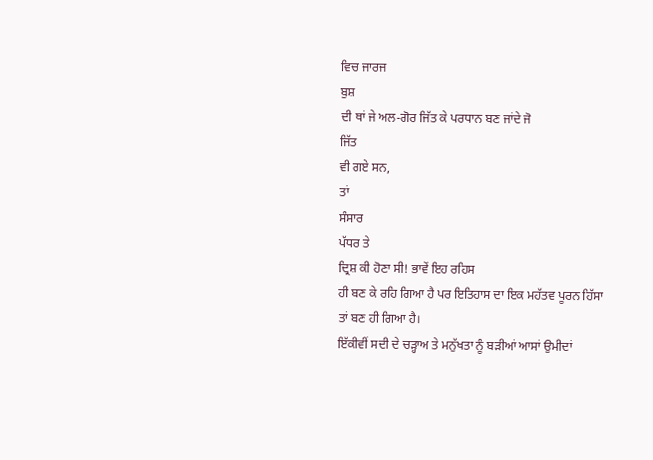ਵਿਚ ਜਾਰਜ
ਬੁਸ਼
ਦੀ ਥਾਂ ਜੇ ਅਲ-ਗੋਰ ਜਿੱਤ ਕੇ ਪਰਧਾਨ ਬਣ ਜਾਂਦੇ ਜੋ
ਜਿੱਤ
ਵੀ ਗਏ ਸਨ,
ਤਾਂ
ਸੰਸਾਰ
ਪੱਧਰ ਤੇ
ਦ੍ਰਿਸ਼ ਕੀ ਹੋਣਾ ਸੀ! ਭਾਵੇਂ ਇਹ ਰਹਿਸ
ਹੀ ਬਣ ਕੇ ਰਹਿ ਗਿਆ ਹੈ ਪਰ ਇਤਿਹਾਸ ਦਾ ਇਕ ਮਹੱਤਵ ਪੂਰਨ ਹਿੱਸਾ
ਤਾਂ ਬਣ ਹੀ ਗਿਆ ਹੈ।
ਇੱਕੀਵੀਂ ਸਦੀ ਦੇ ਚੜ੍ਹਾਅ ਤੇ ਮਨੁੱਖਤਾ ਨੂੰ ਬੜੀਆਂ ਆਸਾਂ ਉਮੀਦਾਂ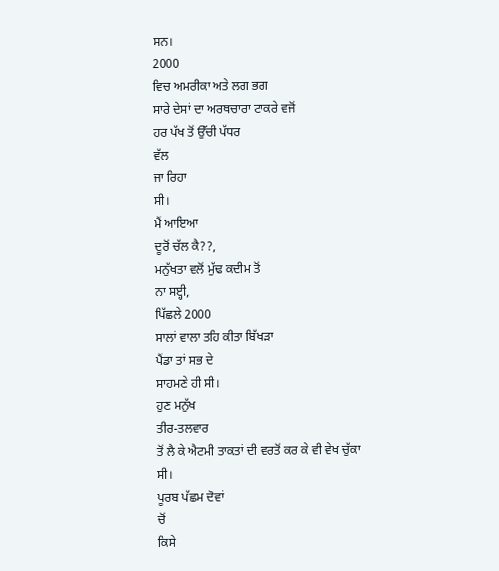ਸਨ।
2000
ਵਿਚ ਅਮਰੀਕਾ ਅਤੇ ਲਗ ਭਗ
ਸਾਰੇ ਦੇਸਾਂ ਦਾ ਅਰਥਚਾਰਾ ਟਾਕਰੇ ਵਜੋਂ
ਹਰ ਪੱਖ ਤੋਂ ਉੱਚੀ ਪੱਧਰ
ਵੱਲ
ਜਾ ਰਿਹਾ
ਸੀ।
ਮੈਂ ਆਇਆ
ਦੂਰੋਂ ਚੱਲ ਕੈ??,
ਮਨੁੱਖਤਾ ਵਲੋਂ ਮੁੱਢ ਕਦੀਮ ਤੋਂ
ਨਾ ਸੲ੍ਹੀ,
ਪਿੱਛਲੇ 2000
ਸਾਲਾਂ ਵਾਲਾ ਤਹਿ ਕੀਤਾ ਬਿੱਖੜਾ
ਪੈਂਡਾ ਤਾਂ ਸਭ ਦੇ
ਸਾਹਮਣੇ ਹੀ ਸੀ।
ਹੁਣ ਮਨੁੱਖ
ਤੀਰ-ਤਲਵਾਰ
ਤੋਂ ਲੈ ਕੇ ਐਟਮੀ ਤਾਕਤਾਂ ਦੀ ਵਰਤੋਂ ਕਰ ਕੇ ਵੀ ਵੇਖ ਚੁੱਕਾ
ਸੀ।
ਪੂਰਬ ਪੱਛਮ ਦੋਵਾਂ
ਚੋਂ
ਕਿਸੇ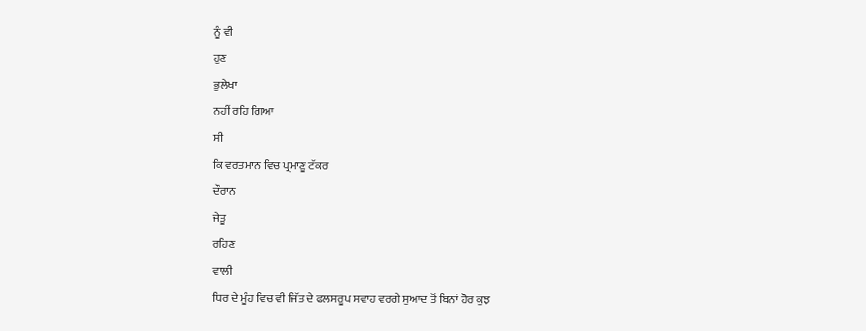ਨੂੰ ਵੀ
ਹੁਣ
ਭੁਲੇਖਾ
ਨਹੀਂ ਰਹਿ ਗਿਆ
ਸੀ
ਕਿ ਵਰਤਮਾਨ ਵਿਚ ਪ੍ਰਮਾਣੂ ਟੱਕਰ
ਦੌਰਾਨ
ਜੇਤੂ
ਰਹਿਣ
ਵਾਲੀ
ਧਿਰ ਦੇ ਮੂੰਹ ਵਿਚ ਵੀ ਜਿੱਤ ਦੇ ਫਲਸਰੂਪ ਸਵਾਹ ਵਰਗੇ ਸੁਆਦ ਤੋਂ ਬਿਨਾਂ ਹੋਰ ਕੁਝ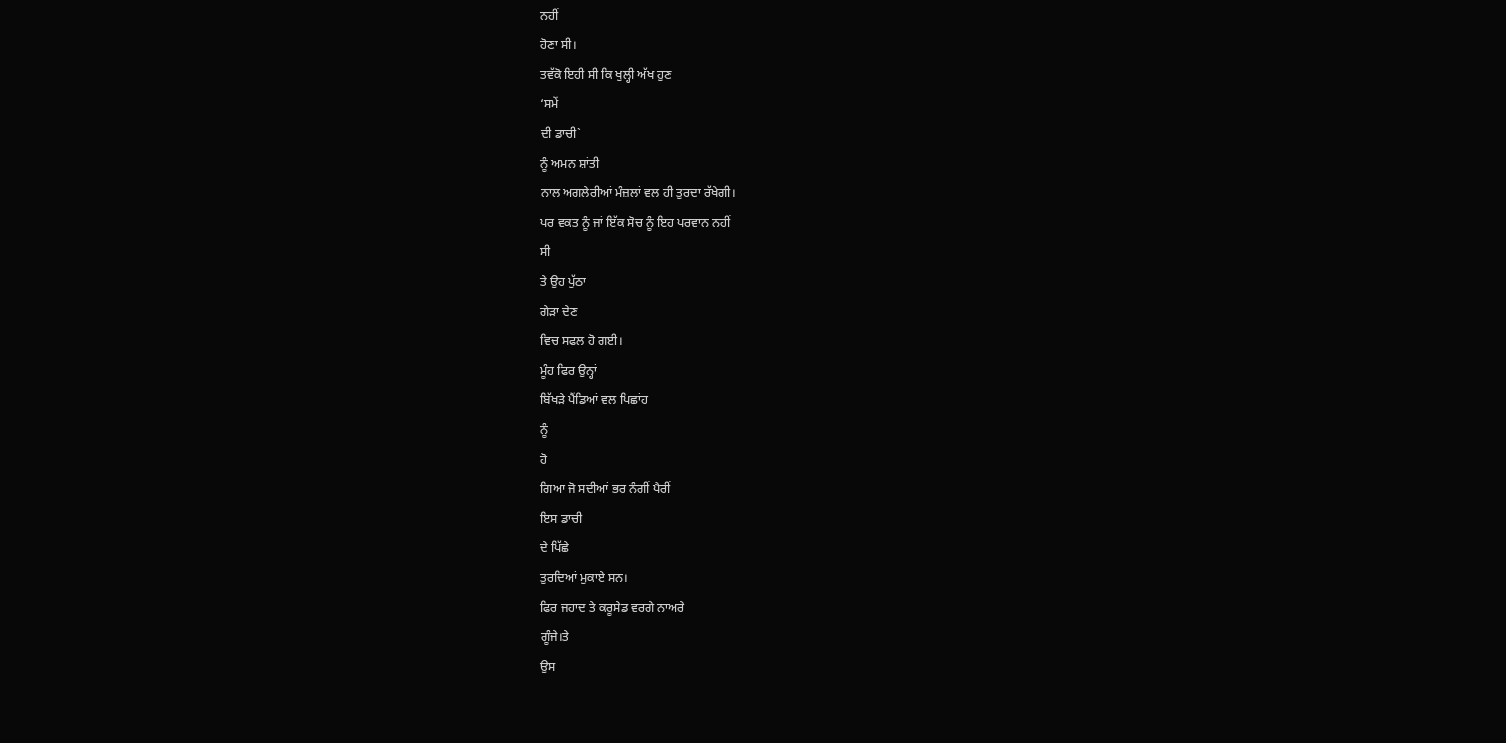ਨਹੀਂ
ਹੋਣਾ ਸੀ।
ਤਵੱਕੋ ਇਹੀ ਸੀ ਕਿ ਖੁਲ੍ਹੀ ਅੱਖ ਹੁਣ
‘ਸਮੇਂ
ਦੀ ਡਾਚੀ`
ਨੂੰ ਅਮਨ ਸ਼ਾਂਤੀ
ਨਾਲ ਅਗਲੇਰੀਆਂ ਮੰਜ਼ਲਾਂ ਵਲ ਹੀ ਤੁਰਦਾ ਰੱਖੇਗੀ।
ਪਰ ਵਕਤ ਨੂੰ ਜਾਂ ਇੱਕ ਸੋਚ ਨੂੰ ਇਹ ਪਰਵਾਨ ਨਹੀਂ
ਸੀ
ਤੇ ਉਹ ਪੁੱਠਾ
ਗੇੜਾ ਦੇਣ
ਵਿਚ ਸਫਲ ਹੋ ਗਈ।
ਮੂੰਹ ਫਿਰ ਉਨ੍ਹਾਂ
ਬਿੱਖੜੇ ਪੈਂਡਿਆਂ ਵਲ ਪਿਛਾਂਹ
ਨੂੰ
ਹੋ
ਗਿਆ ਜੋ ਸਦੀਆਂ ਭਰ ਨੰਗੀਂ ਪੈਰੀਂ
ਇਸ ਡਾਚੀ
ਦੇ ਪਿੱਛੇ
ਤੁਰਦਿਆਂ ਮੁਕਾਏ ਸਨ।
ਫਿਰ ਜਹਾਦ ਤੇ ਕਰੂਸੇਡ ਵਰਗੇ ਨਾਅਰੇ
ਗੂੰਜੇ।ਤੇ
ਉਸ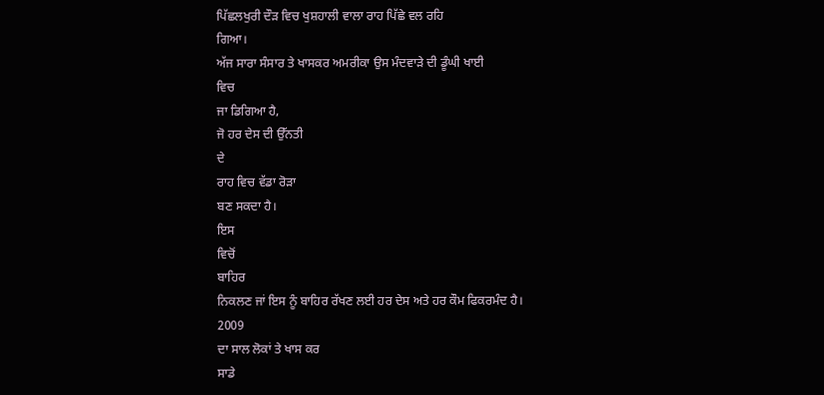ਪਿੱਛਲਖੁਰੀ ਦੌੜ ਵਿਚ ਖੁਸ਼ਹਾਲੀ ਵਾਲਾ ਰਾਹ ਪਿੱਛੇ ਵਲ ਰਹਿ
ਗਿਆ।
ਅੱਜ ਸਾਰਾ ਸੰਸਾਰ ਤੇ ਖਾਸਕਰ ਅਮਰੀਕਾ ਉਸ ਮੰਦਵਾੜੇ ਦੀ ਡੂੰਘੀ ਖਾਈ
ਵਿਚ
ਜਾ ਡਿਗਿਆ ਹੈ,
ਜੋ ਹਰ ਦੇਸ ਦੀ ਉੱਨਤੀ
ਦੇ
ਰਾਹ ਵਿਚ ਵੱਡਾ ਰੋੜਾ
ਬਣ ਸਕਦਾ ਹੈ।
ਇਸ
ਵਿਚੋਂ
ਬਾਹਿਰ
ਨਿਕਲਣ ਜਾਂ ਇਸ ਨੂੰ ਬਾਹਿਰ ਰੱਖਣ ਲਈ ਹਰ ਦੇਸ ਅਤੇ ਹਰ ਕੌਮ ਫਿਕਰਮੰਦ ਹੈ।
2009
ਦਾ ਸਾਲ ਲੋਕਾਂ ਤੇ ਖਾਸ ਕਰ
ਸਾਡੇ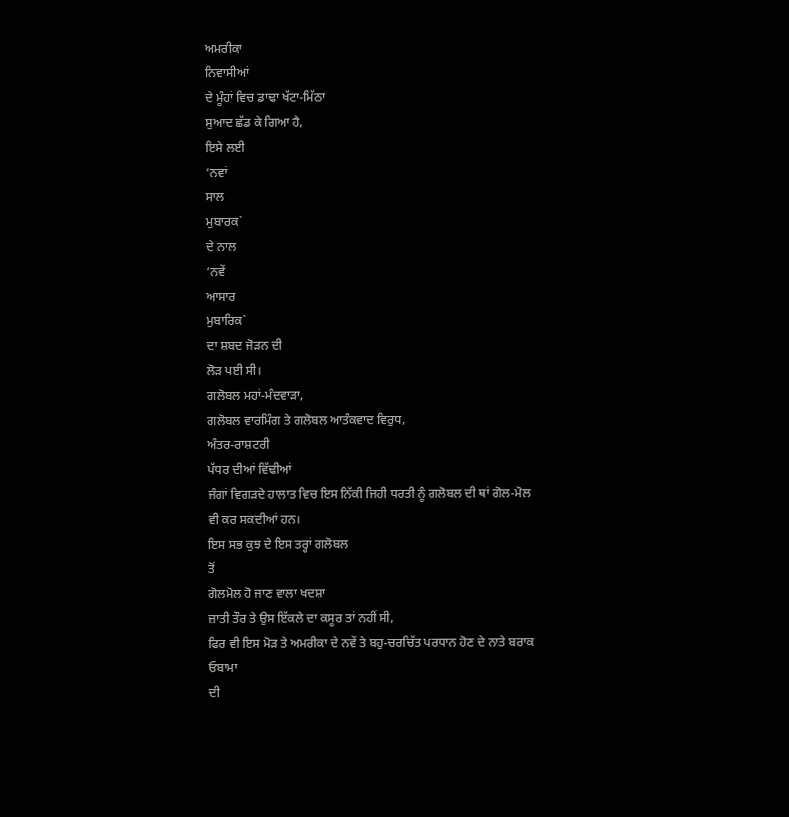ਅਮਰੀਕਾ
ਨਿਵਾਸੀਆਂ
ਦੇ ਮੂੰਹਾਂ ਵਿਚ ਡਾਢਾ ਖੱਟਾ-ਮਿੱਠਾ
ਸੁਆਦ ਛੱਡ ਕੇ ਗਿਆ ਹੈ,
ਇਸੇ ਲਈ
‘ਨਵਾਂ
ਸਾਲ
ਮੁਬਾਰਕ`
ਦੇ ਨਾਲ
‘ਨਵੇਂ
ਆਸਾਰ
ਮੁਬਾਰਿਕ`
ਦਾ ਸ਼ਬਦ ਜੋੜਨ ਦੀ
ਲੋੜ ਪਈ ਸੀ।
ਗਲੋਬਲ ਮਹਾਂ-ਮੰਦਵਾੜਾ,
ਗਲੋਬਲ ਵਾਰਮਿੰਗ ਤੇ ਗਲੋਬਲ ਆਤੰਕਵਾਦ ਵਿਰੁਧ,
ਅੰਤਰ-ਰਾਸ਼ਟਰੀ
ਪੱਧਰ ਦੀਆਂ ਵਿੱਢੀਆਂ
ਜੰਗਾਂ ਵਿਗੜਦੇ ਹਾਲਾਤ ਵਿਚ ਇਸ ਨਿੱਕੀ ਜਿਹੀ ਧਰਤੀ ਨੂੰ ਗਲੋਬਲ ਦੀ ਥਾਂ ਗੋਲ-ਮੋਲ
ਵੀ ਕਰ ਸਕਦੀਆਂ ਹਨ।
ਇਸ ਸਭ ਕੁਝ ਦੇ ਇਸ ਤਰ੍ਹਾਂ ਗਲੋਬਲ
ਤੋਂ
ਗੋਲਮੋਲ ਹੋ ਜਾਣ ਵਾਲਾ ਖਦਸ਼ਾ
ਜ਼ਾਤੀ ਤੌਰ ਤੇ ਉਸ ਇੱਕਲੇ ਦਾ ਕਸੂਰ ਤਾਂ ਨਹੀਂ ਸੀ,
ਫਿਰ ਵੀ ਇਸ ਮੋੜ ਤੇ ਅਮਰੀਕਾ ਦੇ ਨਵੇਂ ਤੇ ਬਹੁ-ਚਰਚਿੱਤ ਪਰਧਾਨ ਹੋਣ ਦੇ ਨਾਤੇ ਬਰਾਕ
ਓਬਾਮਾ
ਦੀ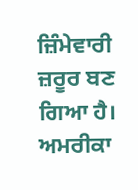ਜ਼ਿੰਮੇਵਾਰੀ ਜ਼ਰੂਰ ਬਣ ਗਿਆ ਹੈ।
ਅਮਰੀਕਾ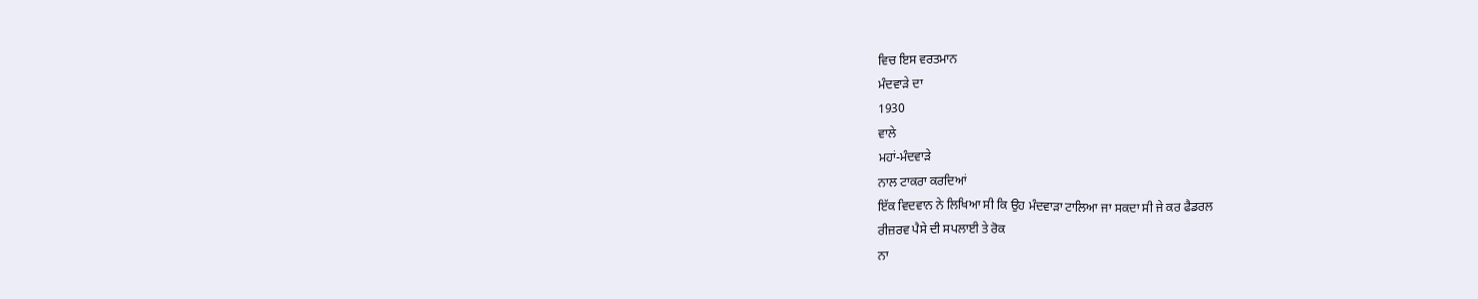ਵਿਚ ਇਸ ਵਰਤਮਾਨ
ਮੰਦਵਾੜੇ ਦਾ
1930
ਵਾਲੇ
ਮਹਾਂ-ਮੰਦਵਾੜੇ
ਨਾਲ ਟਾਕਰਾ ਕਰਦਿਆਂ
ਇੱਕ ਵਿਦਵਾਨ ਨੇ ਲਿਖਿਆ ਸੀ ਕਿ ਉਹ ਮੰਦਵਾੜਾ ਟਾਲਿਆ ਜਾ ਸਕਦਾ ਸੀ ਜੇ ਕਰ ਫੈਡਰਲ
ਰੀਜ਼ਰਵ ਪੈਸੇ ਦੀ ਸਪਲਾਈ ਤੇ ਰੋਕ
ਨਾ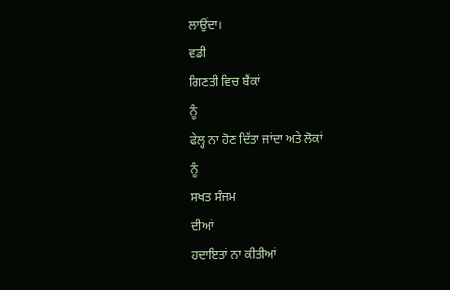ਲਾਉਂਦਾ।
ਵਡੀ
ਗਿਣਤੀ ਵਿਚ ਬੈਂਕਾਂ
ਨੂੰ
ਫੇਲ੍ਹ ਨਾ ਹੋਣ ਦਿੱਤਾ ਜਾਂਦਾ ਅਤੇ ਲੋਕਾਂ
ਨੂੰ
ਸਖਤ ਸੰਜਮ
ਦੀਆਂ
ਹਦਾਇਤਾਂ ਨਾ ਕੀਤੀਆਂ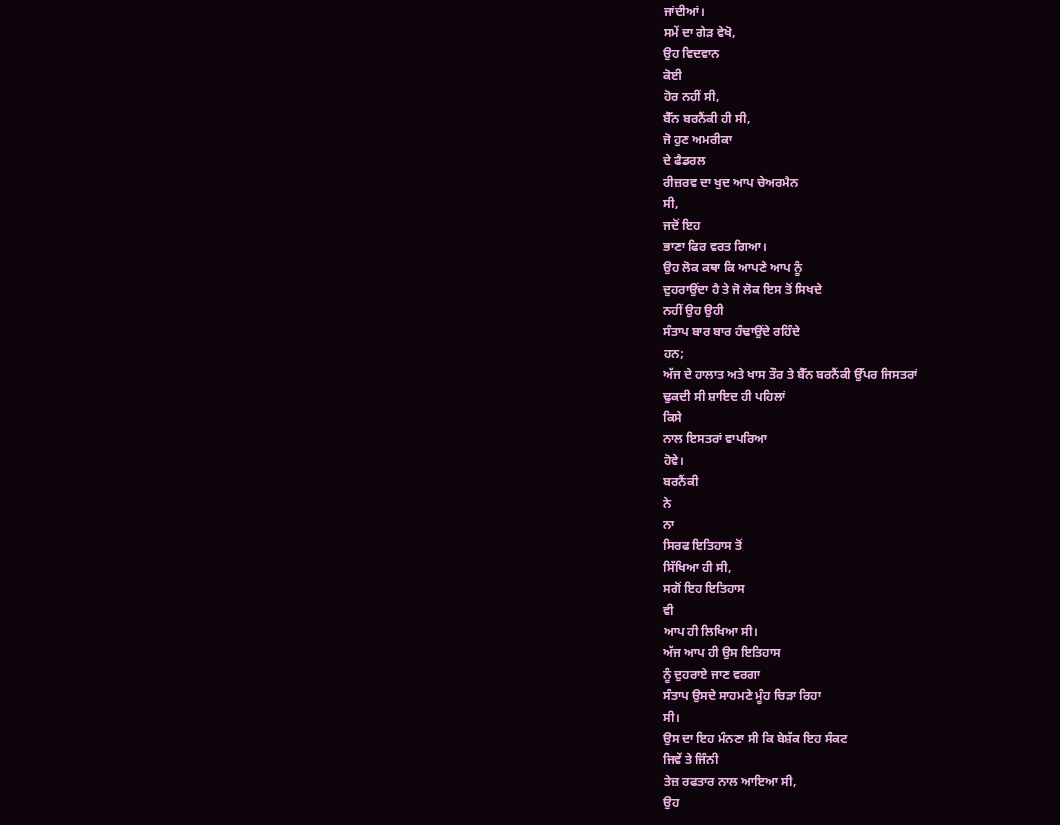ਜਾਂਦੀਆਂ।
ਸਮੇਂ ਦਾ ਗੇੜ ਵੇਖੋ,
ਉਹ ਵਿਦਵਾਨ
ਕੋਈ
ਹੋਰ ਨਹੀਂ ਸੀ,
ਬੈੱਨ ਬਰਨੈਂਕੀ ਹੀ ਸੀ,
ਜੋ ਹੁਣ ਅਮਰੀਕਾ
ਦੇ ਫੈਡਰਲ
ਰੀਜ਼ਰਵ ਦਾ ਖੁਦ ਆਪ ਚੇਅਰਮੈਨ
ਸੀ,
ਜਦੋਂ ਇਹ
ਭਾਣਾ ਫਿਰ ਵਰਤ ਗਿਆ।
ਉਹ ਲੋਕ ਕਥਾ ਕਿ ਆਪਣੇ ਆਪ ਨੂੰ
ਦੁਹਰਾਉਂਦਾ ਹੈ ਤੇ ਜੋ ਲੋਕ ਇਸ ਤੋਂ ਸਿਖਦੇ
ਨਹੀਂ ਉਹ ਉਹੀ
ਸੰਤਾਪ ਬਾਰ ਬਾਰ ਹੰਢਾਉਂਦੇ ਰਹਿੰਦੇ
ਹਨ;
ਅੱਜ ਦੇ ਹਾਲਾਤ ਅਤੇ ਖਾਸ ਤੌਰ ਤੇ ਬੈੱਨ ਬਰਨੈਂਕੀ ਉੱਪਰ ਜਿਸਤਰਾਂ
ਢੁਕਦੀ ਸੀ ਸ਼ਾਇਦ ਹੀ ਪਹਿਲਾਂ
ਕਿਸੇ
ਨਾਲ ਇਸਤਰਾਂ ਵਾਪਰਿਆ
ਹੋਵੇ।
ਬਰਨੈਂਕੀ
ਨੇ
ਨਾ
ਸਿਰਫ ਇਤਿਹਾਸ ਤੋਂ
ਸਿੱਖਿਆ ਹੀ ਸੀ,
ਸਗੋਂ ਇਹ ਇਤਿਹਾਸ
ਵੀ
ਆਪ ਹੀ ਲਿਖਿਆ ਸੀ।
ਅੱਜ ਆਪ ਹੀ ਉਸ ਇਤਿਹਾਸ
ਨੂੰ ਦੁਹਰਾਏ ਜਾਣ ਵਰਗਾ
ਸੰਤਾਪ ਉਸਦੇ ਸਾਹਮਣੇ ਮੂੰਹ ਚਿੜਾ ਰਿਹਾ
ਸੀ।
ਉਸ ਦਾ ਇਹ ਮੰਨਣਾ ਸੀ ਕਿ ਬੇਸ਼ੱਕ ਇਹ ਸੰਕਟ
ਜਿਵੇਂ ਤੇ ਜਿੰਨੀ
ਤੇਜ਼ ਰਫਤਾਰ ਨਾਲ ਆਇਆ ਸੀ,
ਉਹ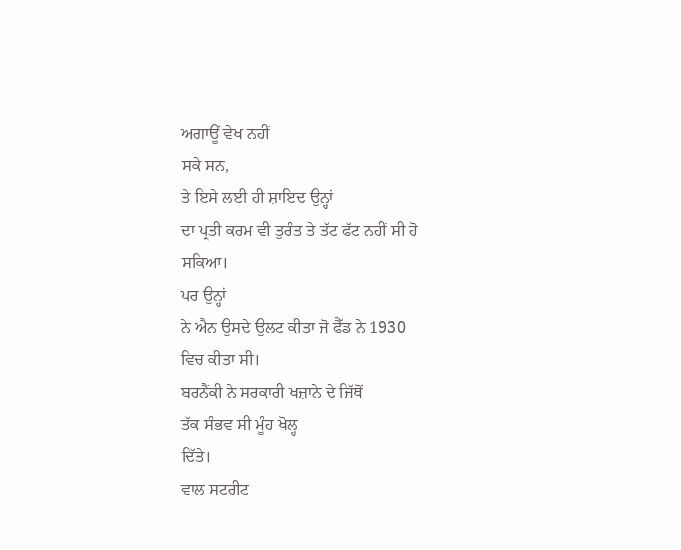ਅਗਾਊਂ ਵੇਖ ਨਹੀਂ
ਸਕੇ ਸਨ,
ਤੇ ਇਸੇ ਲਈ ਹੀ ਸ਼ਾਇਦ ਉਨ੍ਹਾਂ
ਦਾ ਪ੍ਰਤੀ ਕਰਮ ਵੀ ਤੁਰੰਤ ਤੇ ਤੱਟ ਫੱਟ ਨਹੀਂ ਸੀ ਹੋ ਸਕਿਆ।
ਪਰ ਉਨ੍ਹਾਂ
ਨੇ ਐਨ ਉਸਦੇ ਉਲਟ ਕੀਤਾ ਜੋ ਫੈੱਡ ਨੇ 1930
ਵਿਚ ਕੀਤਾ ਸੀ।
ਬਰਨੈਂਕੀ ਨੇ ਸਰਕਾਰੀ ਖਜ਼ਾਨੇ ਦੇ ਜਿੱਥੋਂ
ਤੱਕ ਸੰਭਵ ਸੀ ਮੂੰਹ ਖੋਲ੍ਹ
ਦਿੱਤੇ।
ਵਾਲ ਸਟਰੀਟ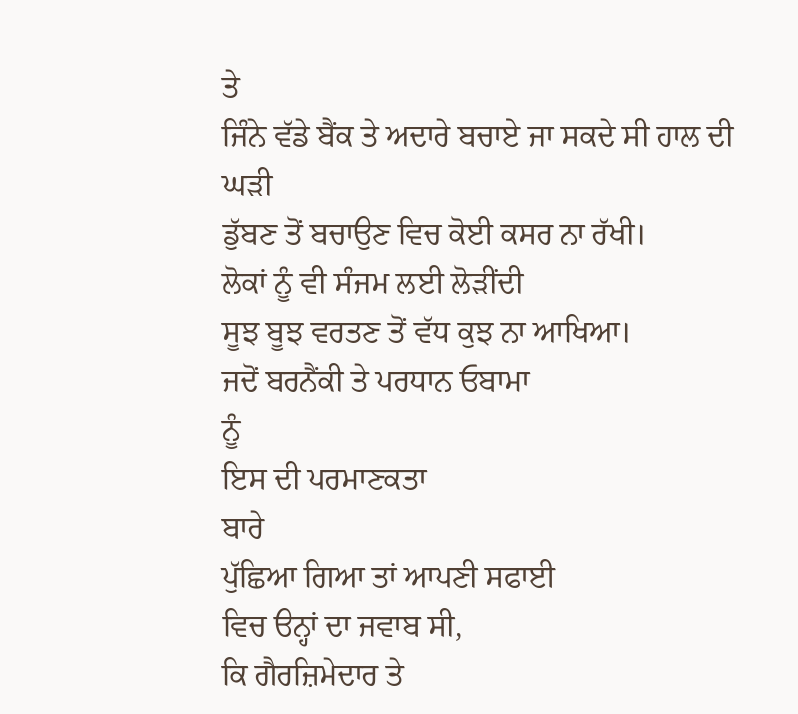ਤੇ
ਜਿੰਨੇ ਵੱਡੇ ਬੈਂਕ ਤੇ ਅਦਾਰੇ ਬਚਾਏ ਜਾ ਸਕਦੇ ਸੀ ਹਾਲ ਦੀ
ਘੜੀ
ਡੁੱਬਣ ਤੋਂ ਬਚਾਉਣ ਵਿਚ ਕੋਈ ਕਸਰ ਨਾ ਰੱਖੀ।
ਲੋਕਾਂ ਨੂੰ ਵੀ ਸੰਜਮ ਲਈ ਲੋੜੀਂਦੀ
ਸੂਝ ਬੂਝ ਵਰਤਣ ਤੋਂ ਵੱਧ ਕੁਝ ਨਾ ਆਖਿਆ।
ਜਦੋਂ ਬਰਨੈਂਕੀ ਤੇ ਪਰਧਾਨ ਓਬਾਮਾ
ਨੂੰ
ਇਸ ਦੀ ਪਰਮਾਣਕਤਾ
ਬਾਰੇ
ਪੁੱਛਿਆ ਗਿਆ ਤਾਂ ਆਪਣੀ ਸਫਾਈ
ਵਿਚ ੳਨ੍ਹਾਂ ਦਾ ਜਵਾਬ ਸੀ,
ਕਿ ਗੈਰਜ਼ਿਮੇਦਾਰ ਤੇ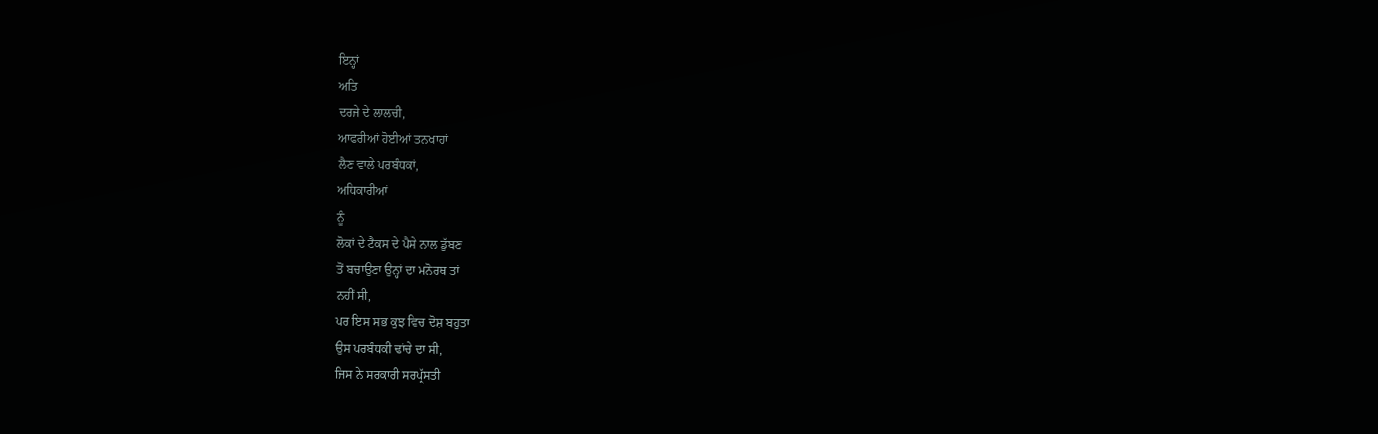ਇਨ੍ਹਾਂ
ਅਤਿ
ਦਰਜੇ ਦੇ ਲਾਲਚੀ,
ਆਫਰੀਆਂ ਹੋਈਆਂ ਤਨਖਾਹਾਂ
ਲੈਣ ਵਾਲੇ ਪਰਬੰਧਕਾਂ,
ਅਧਿਕਾਰੀਆਂ
ਨੂੰ
ਲੋਕਾਂ ਦੇ ਟੈਕਸ ਦੇ ਪੈਸੇ ਨਾਲ ਡੁੱਬਣ
ਤੋਂ ਬਚਾਉਣਾ ਉਨ੍ਹਾਂ ਦਾ ਮਨੋਰਥ ਤਾਂ
ਨਹੀਂ ਸੀ,
ਪਰ ਇਸ ਸਭ ਕੁਝ ਵਿਚ ਦੋਸ਼ ਬਹੁਤਾ
ਉਸ ਪਰਬੰਧਕੀ ਢਾਂਚੇ ਦਾ ਸੀ,
ਜਿਸ ਨੇ ਸਰਕਾਰੀ ਸਰਪ੍ਰੱਸਤੀ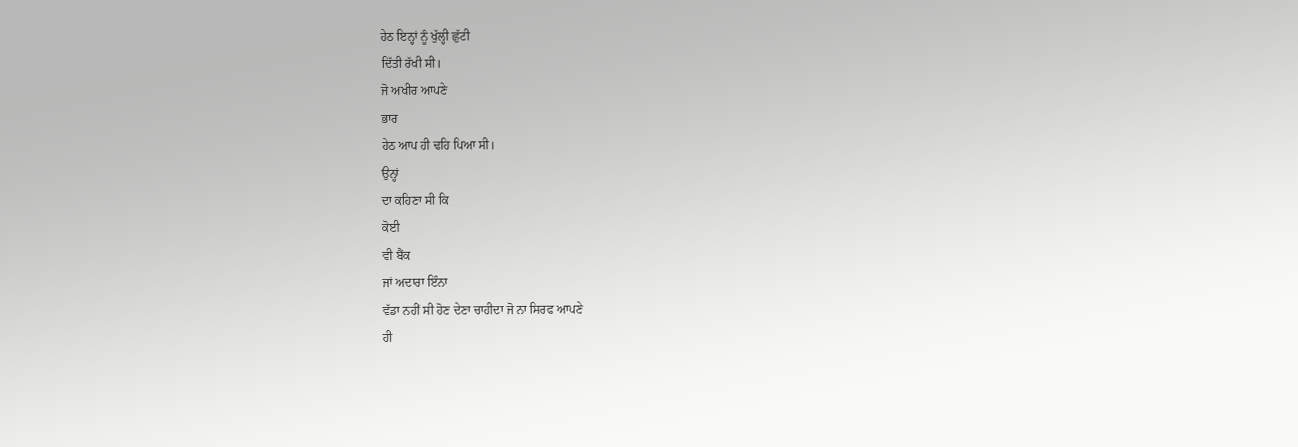ਹੇਠ ਇਨ੍ਹਾਂ ਨੂੰ ਖੁੱਲ੍ਹੀ ਛੁੱਟੀ
ਦਿੱਤੀ ਰੱਖੀ ਸੀ।
ਜੋ ਅਖੀਰ ਆਪਣੇ
ਭਾਰ
ਹੇਠ ਆਪ ਹੀ ਢਹਿ ਪਿਆ ਸੀ।
ਉਨ੍ਹਾਂ
ਦਾ ਕਹਿਣਾ ਸੀ ਕਿ
ਕੋਈ
ਵੀ ਬੈਂਕ
ਜਾਂ ਅਦਾਰਾ ਇੰਨਾ
ਵੱਡਾ ਨਹੀਂ ਸੀ ਹੋਣ ਦੇਣਾ ਚਾਹੀਦਾ ਜੋ ਨਾ ਸਿਰਫ ਆਪਣੇ
ਹੀ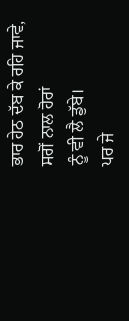ਭਾਰ ਹੇਠ ਦੱਬ ਕੇ ਰਹਿ ਜਾਵੇ,
ਸਗੋਂ ਨਾਲ ਹੋਰਾਂ
ਨੂੰ ਵੀ ਲੈ ਡੁੱਬੇ।
ਪਰ ਜੇ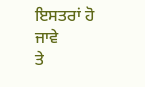ਇਸਤਰਾਂ ਹੋ ਜਾਵੇ
ਤੇ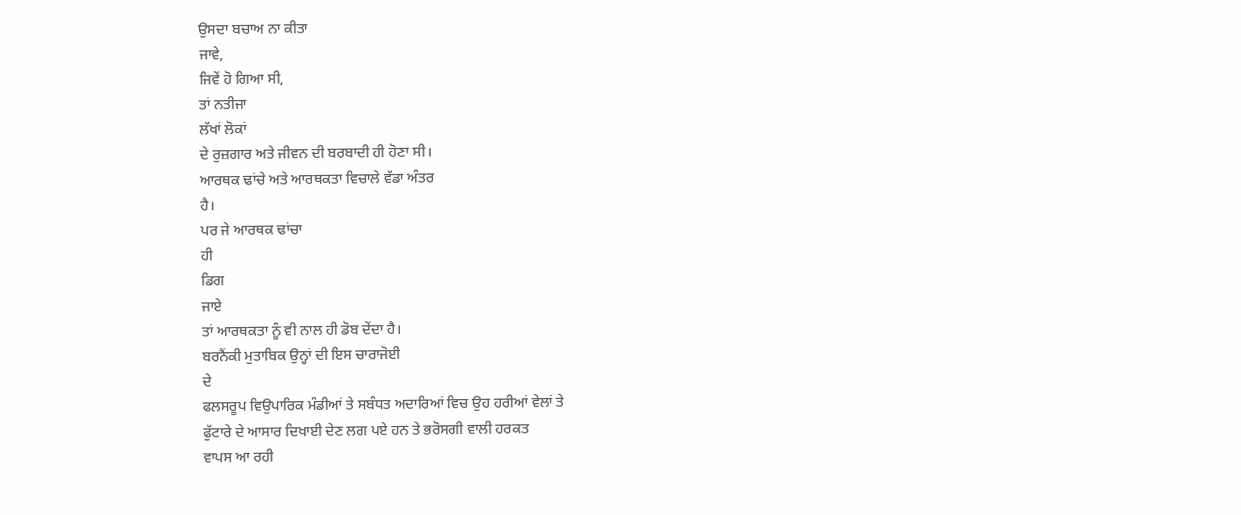ਉਸਦਾ ਬਚਾਅ ਨਾ ਕੀਤਾ
ਜਾਵੇ,
ਜਿਵੇਂ ਹੋ ਗਿਆ ਸੀ,
ਤਾਂ ਨਤੀਜਾ
ਲੱਖਾਂ ਲੋਕਾਂ
ਦੇ ਰੁਜ਼ਗਾਰ ਅਤੇ ਜੀਵਨ ਦੀ ਬਰਬਾਦੀ ਹੀ ਹੋਣਾ ਸੀ।
ਆਰਥਕ ਢਾਂਚੇ ਅਤੇ ਆਰਥਕਤਾ ਵਿਚਾਲੇ ਵੱਡਾ ਅੰਤਰ
ਹੈ।
ਪਰ ਜੇ ਆਰਥਕ ਢਾਂਚਾ
ਹੀ
ਡਿਗ
ਜਾਏ
ਤਾਂ ਆਰਥਕਤਾ ਨੂੰ ਵੀ ਨਾਲ ਹੀ ਡੋਬ ਦੇਂਦਾ ਹੈ।
ਬਰਨੈਂਕੀ ਮੁਤਾਬਿਕ ਉਨ੍ਹਾਂ ਦੀ ਇਸ ਚਾਰਾਜੋਈ
ਦੇ
ਫਲਸਰੂਪ ਵਿਉਪਾਰਿਕ ਮੰਡੀਆਂ ਤੇ ਸਬੰਧਤ ਅਦਾਰਿਆਂ ਵਿਚ ਉਹ ਹਰੀਆਂ ਵੇਲਾਂ ਤੇ
ਫੁੱਟਾਰੇ ਦੇ ਆਸਾਰ ਦਿਖਾਈ ਦੇਣ ਲਗ ਪਏ ਹਨ ਤੇ ਭਰੋਸਗੀ ਵਾਲੀ ਹਰਕਤ
ਵਾਪਸ ਆ ਰਹੀ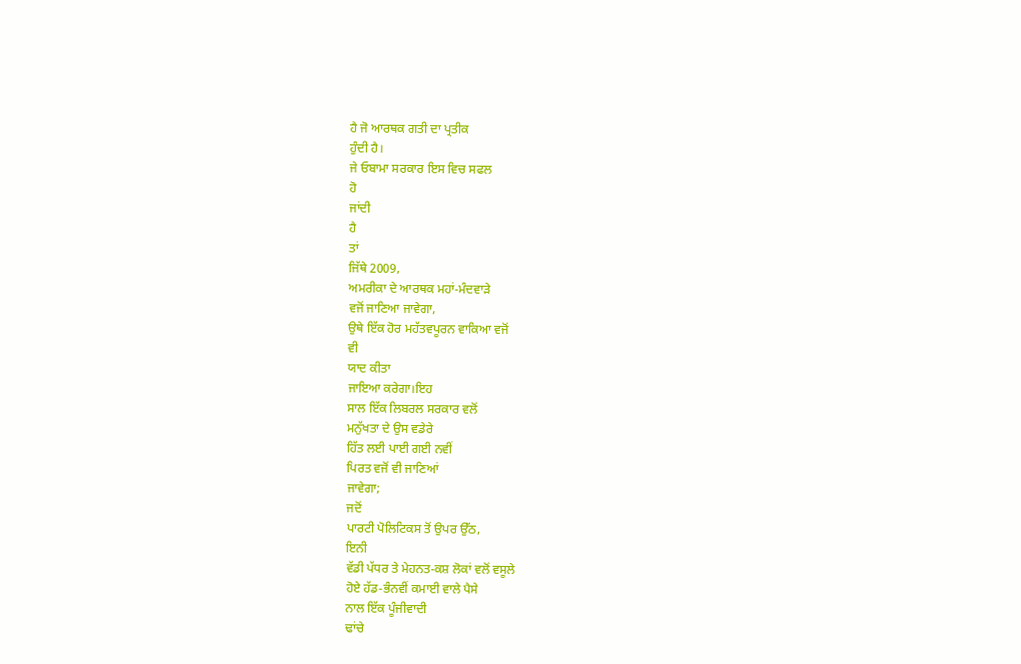ਹੈ ਜੋ ਆਰਥਕ ਗਤੀ ਦਾ ਪ੍ਰਤੀਕ
ਹੁੰਦੀ ਹੈ।
ਜੇ ਓਬਾਮਾ ਸਰਕਾਰ ਇਸ ਵਿਚ ਸਫਲ
ਹੋ
ਜਾਂਦੀ
ਹੈ
ਤਾਂ
ਜਿੱਥੇ 2009,
ਅਮਰੀਕਾ ਦੇ ਆਰਥਕ ਮਹਾਂ-ਮੰਦਵਾੜੇ
ਵਜੋਂ ਜਾਣਿਆ ਜਾਵੇਗਾ,
ਉਥੇ ਇੱਕ ਹੋਰ ਮਹੱਤਵਪੂਰਨ ਵਾਕਿਆ ਵਜੋਂ
ਵੀ
ਯਾਦ ਕੀਤਾ
ਜਾਇਆ ਕਰੇਗਾ।ਇਹ
ਸਾਲ ਇੱਕ ਲਿਬਰਲ ਸਰਕਾਰ ਵਲੋਂ
ਮਨੁੱਖਤਾ ਦੇ ਉਸ ਵਡੇਰੇ
ਹਿੱਤ ਲਈ ਪਾਈ ਗਈ ਨਵੀਂ
ਪਿਰਤ ਵਜੋਂ ਵੀ ਜਾਣਿਆਂ
ਜਾਵੇਗਾ;
ਜਦੋਂ
ਪਾਰਟੀ ਪੋਲਿਟਿਕਸ ਤੋਂ ਉਪਰ ਉੱਠ,
ਇਨੀ
ਵੱਡੀ ਪੱਧਰ ਤੇ ਮੇਹਨਤ-ਕਸ਼ ਲੋਕਾਂ ਵਲੋਂ ਵਸੂਲੇ
ਹੋਏ ਹੱਡ-ਭੰਨਵੀਂ ਕਮਾਈ ਵਾਲੇ ਪੈਸੇ
ਨਾਲ ਇੱਕ ਪੂੰਜੀਵਾਦੀ
ਢਾਂਚੇ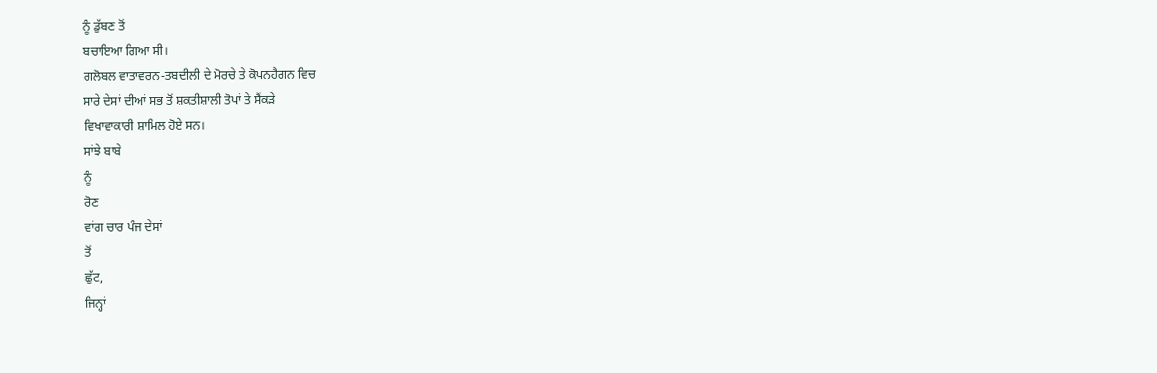ਨੂੰ ਡੁੱਬਣ ਤੋਂ
ਬਚਾਇਆ ਗਿਆ ਸੀ।
ਗਲੋਬਲ ਵਾਤਾਵਰਨ-ਤਬਦੀਲੀ ਦੇ ਮੋਰਚੇ ਤੇ ਕੋਪਨਹੈਗਨ ਵਿਚ
ਸਾਰੇ ਦੇਸਾਂ ਦੀਆਂ ਸਭ ਤੋਂ ਸ਼ਕਤੀਸ਼ਾਲੀ ਤੋਪਾਂ ਤੇ ਸੈਂਕੜੇ
ਵਿਖਾਵਾਕਾਰੀ ਸ਼ਾਮਿਲ ਹੋਏ ਸਨ।
ਸਾਂਝੇ ਬਾਬੇ
ਨੂੰ
ਰੋਣ
ਵਾਂਗ ਚਾਰ ਪੰਜ ਦੇਸਾਂ
ਤੋਂ
ਛੁੱਟ,
ਜਿਨ੍ਹਾਂ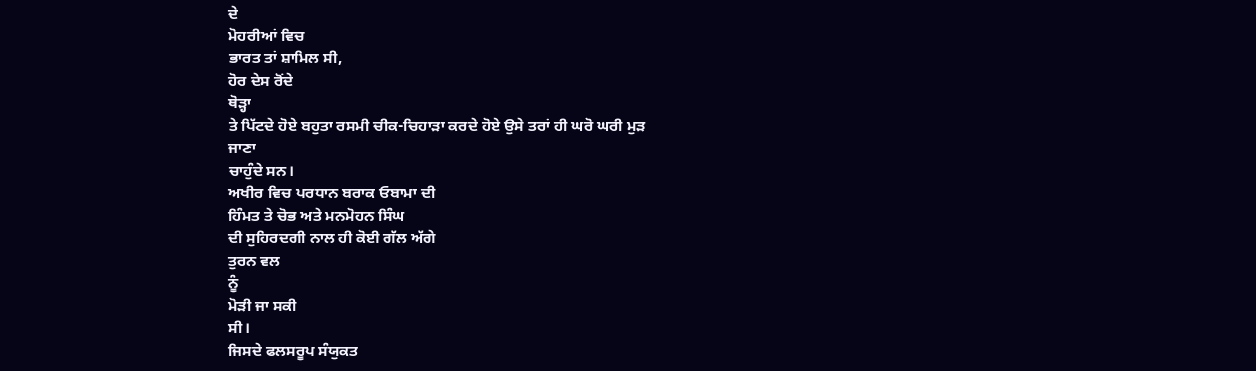ਦੇ
ਮੋਹਰੀਆਂ ਵਿਚ
ਭਾਰਤ ਤਾਂ ਸ਼ਾਮਿਲ ਸੀ,
ਹੋਰ ਦੇਸ ਰੋਂਦੇ
ਥੋੜ੍ਹਾ
ਤੇ ਪਿੱਟਦੇ ਹੋਏ ਬਹੁਤਾ ਰਸਮੀ ਚੀਕ-ਚਿਹਾੜਾ ਕਰਦੇ ਹੋਏ ਉਸੇ ਤਰਾਂ ਹੀ ਘਰੋ ਘਰੀ ਮੁੜ
ਜਾਣਾ
ਚਾਹੁੰਦੇ ਸਨ।
ਅਖੀਰ ਵਿਚ ਪਰਧਾਨ ਬਰਾਕ ਓਬਾਮਾ ਦੀ
ਹਿੰਮਤ ਤੇ ਚੋਭ ਅਤੇ ਮਨਮੋਹਨ ਸਿੰਘ
ਦੀ ਸੁਹਿਰਦਗੀ ਨਾਲ ਹੀ ਕੋਈ ਗੱਲ ਅੱਗੇ
ਤੁਰਨ ਵਲ
ਨੂੰ
ਮੋੜੀ ਜਾ ਸਕੀ
ਸੀ।
ਜਿਸਦੇ ਫਲਸਰੂਪ ਸੰਯੁਕਤ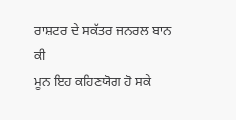ਰਾਸ਼ਟਰ ਦੇ ਸਕੱਤਰ ਜਨਰਲ ਬਾਨ
ਕੀ
ਮੂਨ ਇਹ ਕਹਿਣਯੋਗ ਹੋ ਸਕੇ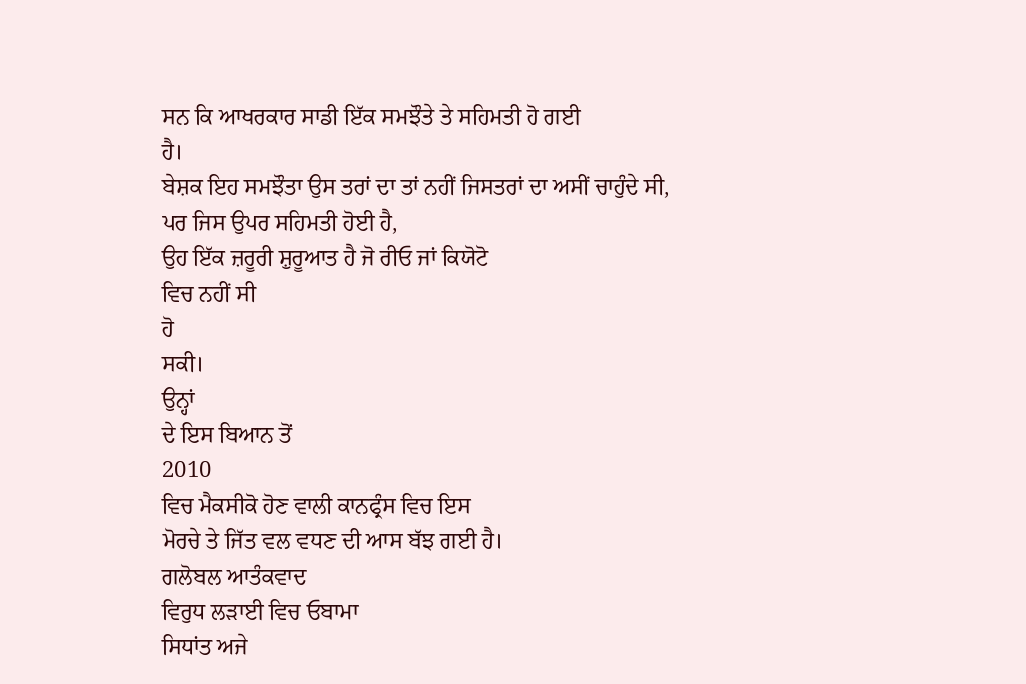ਸਨ ਕਿ ਆਖਰਕਾਰ ਸਾਡੀ ਇੱਕ ਸਮਝੌਤੇ ਤੇ ਸਹਿਮਤੀ ਹੋ ਗਈ
ਹੈ।
ਬੇਸ਼ਕ ਇਹ ਸਮਝੌਤਾ ਉਸ ਤਰਾਂ ਦਾ ਤਾਂ ਨਹੀਂ ਜਿਸਤਰਾਂ ਦਾ ਅਸੀਂ ਚਾਹੁੰਦੇ ਸੀ,
ਪਰ ਜਿਸ ਉਪਰ ਸਹਿਮਤੀ ਹੋਈ ਹੈ,
ਉਹ ਇੱਕ ਜ਼ਰੂਰੀ ਸ਼ੁਰੂਆਤ ਹੈ ਜੋ ਰੀਓ ਜਾਂ ਕਿਯੋਟੋ
ਵਿਚ ਨਹੀਂ ਸੀ
ਹੋ
ਸਕੀ।
ਉਨ੍ਹਾਂ
ਦੇ ਇਸ ਬਿਆਨ ਤੋਂ
2010
ਵਿਚ ਮੈਕਸੀਕੋ ਹੋਣ ਵਾਲੀ ਕਾਨਫ੍ਰੰਸ ਵਿਚ ਇਸ
ਮੋਰਚੇ ਤੇ ਜਿੱਤ ਵਲ ਵਧਣ ਦੀ ਆਸ ਬੱਝ ਗਈ ਹੈ।
ਗਲੋਬਲ ਆਤੰਕਵਾਦ
ਵਿਰੁਧ ਲੜਾਈ ਵਿਚ ਓਬਾਮਾ
ਸਿਧਾਂਤ ਅਜੇ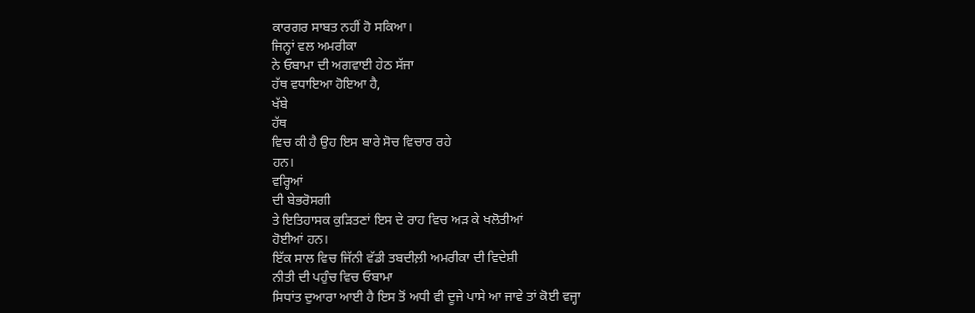ਕਾਰਗਰ ਸਾਬਤ ਨਹੀਂ ਹੋ ਸਕਿਆ।
ਜਿਨ੍ਹਾਂ ਵਲ ਅਮਰੀਕਾ
ਨੇ ਓਬਾਮਾ ਦੀ ਅਗਵਾਈ ਹੇਠ ਸੱਜਾ
ਹੱਥ ਵਧਾਇਆ ਹੋਇਆ ਹੈ,
ਖੱਬੇ
ਹੱਥ
ਵਿਚ ਕੀ ਹੈ ਉਹ ਇਸ ਬਾਰੇ ਸੋਚ ਵਿਚਾਰ ਰਹੇ
ਹਨ।
ਵਰ੍ਹਿਆਂ
ਦੀ ਬੇਭਰੋਸਗੀ
ਤੇ ਇਤਿਹਾਸਕ ਕੁੜਿਤਣਾਂ ਇਸ ਦੇ ਰਾਹ ਵਿਚ ਅੜ ਕੇ ਖਲੋਤੀਆਂ
ਹੋਈਆਂ ਹਨ।
ਇੱਕ ਸਾਲ ਵਿਚ ਜਿੱਨੀ ਵੱਡੀ ਤਬਦੀਲ਼ੀ ਅਮਰੀਕਾ ਦੀ ਵਿਦੇਸ਼ੀ
ਨੀਤੀ ਦੀ ਪਹੁੰਚ ਵਿਚ ਓਬਾਮਾ
ਸਿਧਾਂਤ ਦੁਆਰਾ ਆਈ ਹੈ ਇਸ ਤੋਂ ਅਧੀ ਵੀ ਦੂਜੇ ਪਾਸੇ ਆ ਜਾਵੇ ਤਾਂ ਕੋਈ ਵਜ੍ਹਾ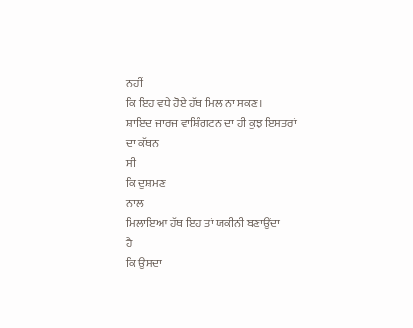ਨਹੀਂ
ਕਿ ਇਹ ਵਧੇ ਹੋਏ ਹੱਥ ਮਿਲ ਨਾ ਸਕਣ।
ਸ਼ਾਇਦ ਜਾਰਜ ਵਾਸ਼ਿੰਗਟਨ ਦਾ ਹੀ ਕੁਝ ਇਸਤਰਾਂ
ਦਾ ਕੱਥਨ
ਸੀ
ਕਿ ਦੁਸ਼ਮਣ
ਨਾਲ
ਮਿਲਾਇਆ ਹੱਥ ਇਹ ਤਾਂ ਯਕੀਨੀ ਬਣਾਉਂਦਾ
ਹੈ
ਕਿ ਉਸਦਾ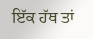ਇੱਕ ਹੱਥ ਤਾਂ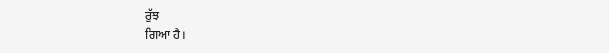ਰੁੱਝ
ਗਿਆ ਹੈ।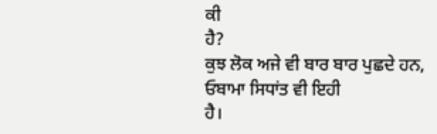ਕੀ
ਹੈ?
ਕੁਝ ਲੋਕ ਅਜੇ ਵੀ ਬਾਰ ਬਾਰ ਪੁਛਦੇ ਹਨ,
ਓਬਾਮਾ ਸਿਧਾਂਤ ਵੀ ਇਹੀ
ਹੈ।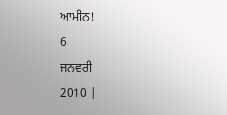ਆਮੀਨ!
6
ਜਨਵਰੀ
2010 |